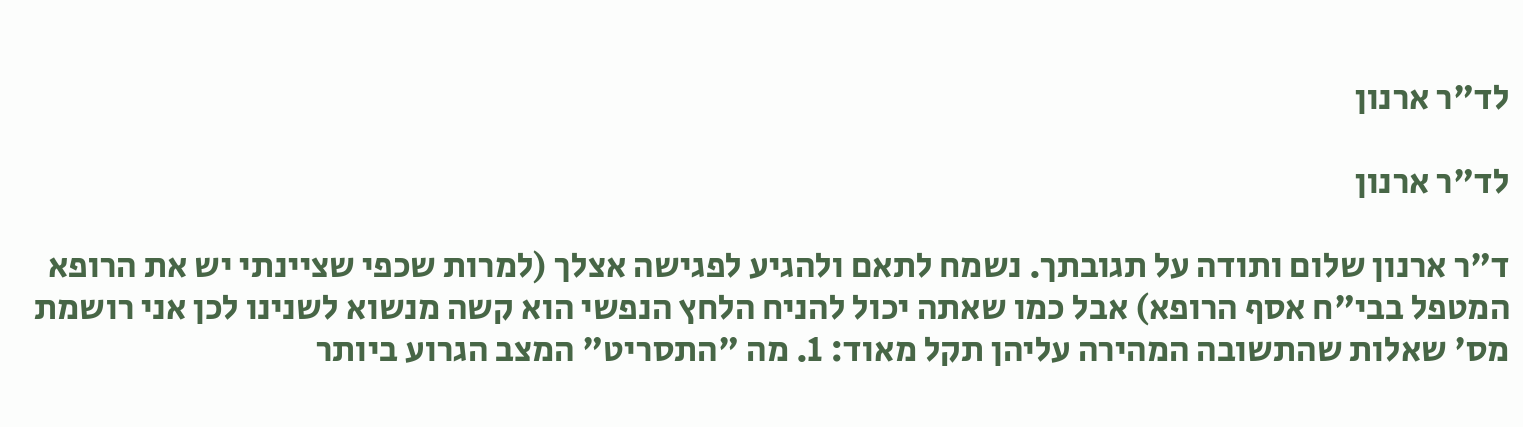לד"ר ארנון

לד"ר ארנון

ד"ר ארנון שלום ותודה על תגובתך. נשמח לתאם ולהגיע לפגישה אצלך (למרות שכפי שציינתי יש את הרופא המטפל בבי"ח אסף הרופא) אבל כמו שאתה יכול להניח הלחץ הנפשי הוא קשה מנשוא לשנינו לכן אני רושמת מס' שאלות שהתשובה המהירה עליהן תקל מאוד: 1. מה "התסריט" המצב הגרוע ביותר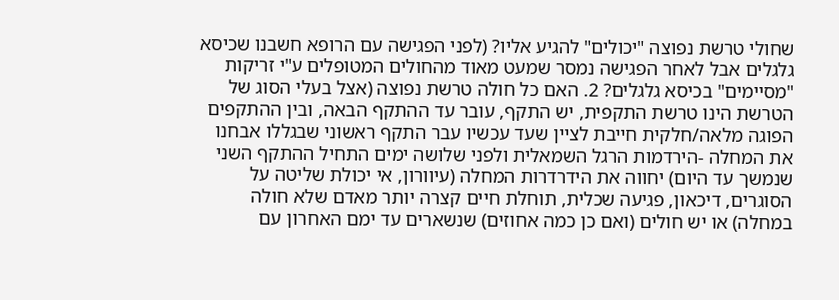שחולי טרשת נפוצה "יכולים" להגיע אליו? (לפני הפגישה עם הרופא חשבנו שכיסא גלגלים אבל לאחר הפגישה נמסר שמעט מאוד מהחולים המטופלים ע"י זריקות "מסיימים" בכיסא גלגלים? 2. האם כל חולה טרשת נפוצה (אצל בעלי הסוג של הטרשת הינו טרשת התקפית, יש התקף, עובר עד ההתקף הבאה, ובין ההתקפים הפוגה מלאה/חלקית חייבת לציין שעד עכשיו עבר התקף ראשוני שבגללו אבחנו את המחלה -הירדמות הרגל השמאלית ולפני שלושה ימים התחיל ההתקף השני שנמשך עד היום) יחווה את הידרדרות המחלה (עיוורון, אי יכולת שליטה על הסוגרים, דיכאון, פגיעה שכלית, תוחלת חיים קצרה יותר מאדם שלא חולה במחלה) או יש חולים (ואם כן כמה אחוזים) שנשארים עד ימם האחרון עם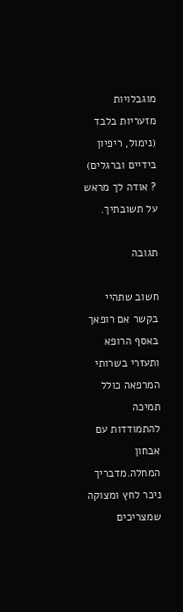מוגבלויות מזעריות בלבד (נימול, ריפיון בידיים וברגלים) ? אודה לך מראש על תשובתיך.

תגובה

חשוב שתהיי בקשר אם רופאך באסף הרופא ותעזרי בשרותי המרפאה כולל תמיכה להתמודדות עם אבחון המחלה.מדבריך ניכר לחץ ומצוקה שמצריכים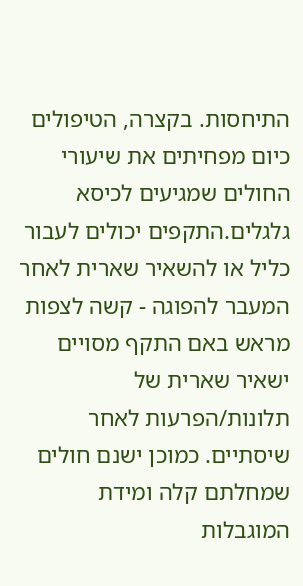התיחסות. בקצרה, הטיפולים כיום מפחיתים את שיעורי החולים שמגיעים לכיסא גלגלים.התקפים יכולים לעבור כליל או להשאיר שארית לאחר המעבר להפוגה - קשה לצפות מראש באם התקף מסויים ישאיר שארית של תלונות/הפרעות לאחר שיסתיים. כמוכן ישנם חולים שמחלתם קלה ומידת המוגבלות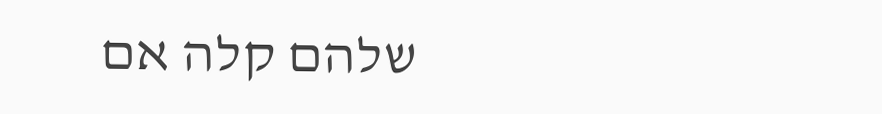שלהם קלה אם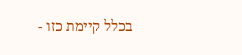בכלל קיימת כזו -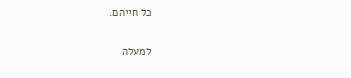כל חייהם.

למעלה